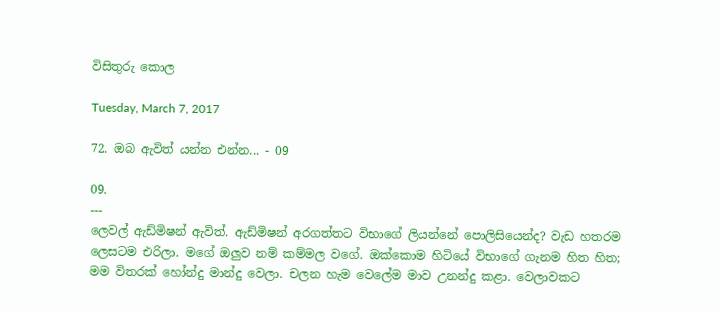විසිතුරු කොල

Tuesday, March 7, 2017

72. ඔබ ඇවිත් යන්න එන්න... - 09

09.
---
ලෙවල් ඇඩ්මිෂන් ඇවිත්. ඇඩ්මිෂන් අරගත්තට විභාගේ ලියන්නේ පොලිසියෙන්ද? වැඩ හතරම ලෙසටම එරිලා. මගේ ඔලුව නම් කම්මල වගේ. ඔක්කොම හිටියේ විභාගේ ගැනම හිත හිත; මම විතරක් හෝන්දු මාන්දු වෙලා. චලන හැම වෙලේම මාව උනන්දු කළා. වෙලාවකට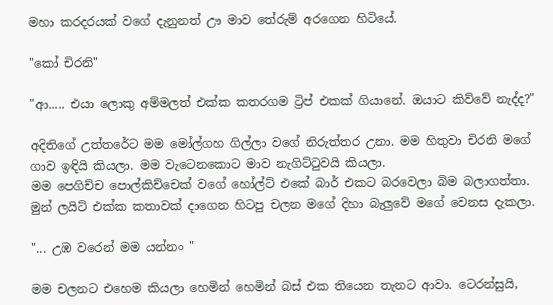මහා කරදරයක් වගේ දැනුනත් ඌ මාව තේරුම් අරගෙන හිටියේ.

"කෝ චිරනි"

"ආ..... එයා ලොකු අම්මලත් එක්ක කතරගම ට්‍රිප් එකක් ගියානේ. ඔයාට කිව්වේ නැද්ද?"

අදිතිගේ උත්තරේට මම මෝල්ගහ ගිල්ලා වගේ නිරුත්තර උනා. මම හිතුවා චිරනි මගේ ගාව ඉඳියි කියලා. මම වැටෙනකොට මාව නැගිට්ටුවයි කියලා.
මම පෙගිච්ච පොල්කිච්චෙක් වගේ හෝල්ට් එකේ බාර් එකට බරවෙලා බිම බලාගත්තා. මුන් ලයිට් එක්ක කතාවක් දාගෙන හිටපු චලන මගේ දිහා බැලුවේ මගේ වෙනස දැකලා.

"... උඹ වරෙන් මම යන්නං "

මම චලනට එහෙම කියලා හෙමින් හෙමින් බස් එක තියෙන තැනට ආවා. ටෙරන්සුයි,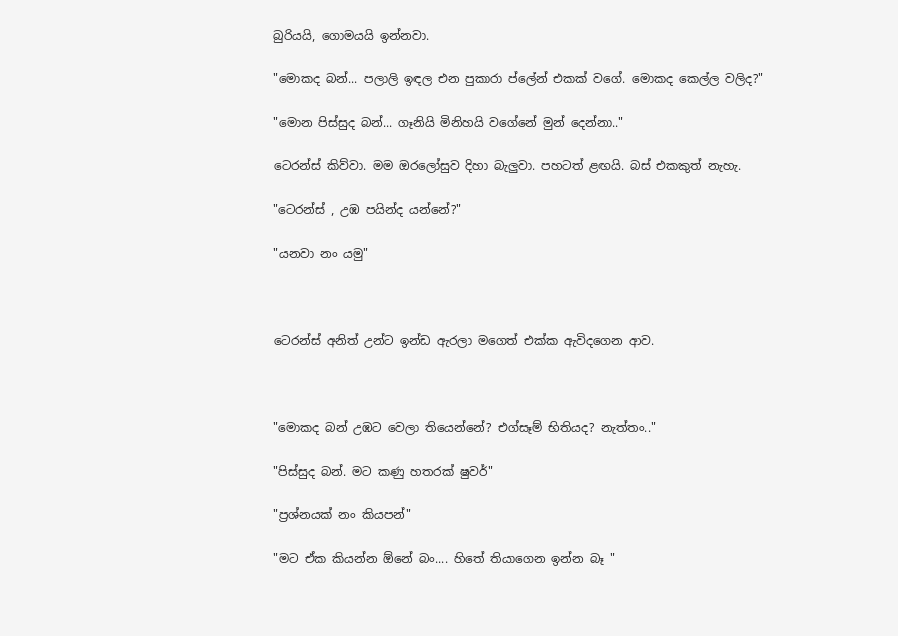බුරියයි, ගොමයයි ඉන්නවා.

"මොකද බන්... පලාලි ඉඳල එන පුකාරා ප්ලේන් එකක් වගේ. මොකද කෙල්ල වලිද?"

"මොන පිස්සුද බන්... ගෑනියි මිනිහයි වගේනේ මුන් දෙන්නා.."

ටෙරන්ස් කිව්වා. මම ඔරලෝසුව දිහා බැලුවා. පහටත් ළඟයි. බස් එකකුත් නැහැ.

"ටෙරන්ස් , උඹ පයින්ද යන්නේ?"

"යනවා නං යමු"



ටෙරන්ස් අනිත් උන්ට ඉන්ඩ ඇරලා මගෙත් එක්ක ඇවිදගෙන ආව.



"මොකද බන් උඹට වෙලා තියෙන්නේ? එග්සෑම් භිතියද? නැත්තං.."

"පිස්සුද බන්. මට කණු හතරක් ෂුවර්"

"ප්‍රශ්නයක් නං කියපන්"

"මට ඒක කියන්න ඕනේ බං.... හිතේ තියාගෙන ඉන්න බෑ "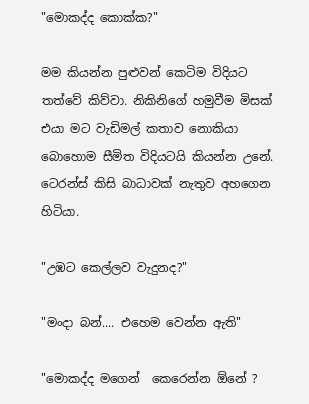"මොකද්ද කොක්ක?"

මම කියන්න පුළුවන් කෙටිම විදියට තත්වේ කිව්වා. නිකිනිගේ හමුවීම මිසක් එයා මට වැඩිමල් කතාව නොකියා බොහොම සීමිත විදියටයි කියන්න උනේ. ටෙරන්ස් කිසි බාධාවක් නැතුව අහගෙන හිටියා.

"උඹට කෙල්ලව වැදුනද?"

"මංදා බන්.... එහෙම වෙන්න ඇති"

"මොකද්ද මගෙන්  කෙරෙන්න ඕනේ ?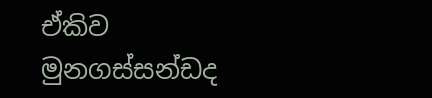ඒකිව  මුනගස්සන්ඩද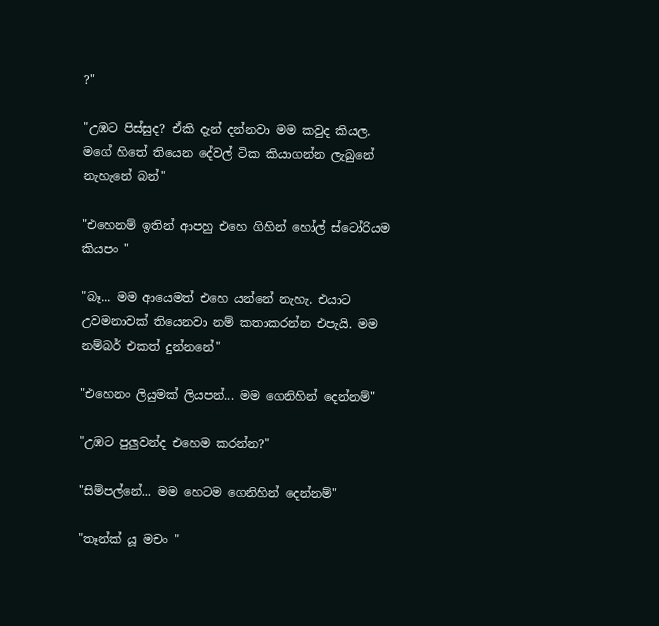?"

"උඹට පිස්සුද? ඒකි දැන් දන්නවා මම කවුද කියල. මගේ හිතේ තියෙන දේවල් ටික කියාගන්න ලැබුනේ නැහැනේ බන්"

"එහෙනම් ඉතින් ආපහු එහෙ ගිහින් හෝල් ස්ටෝරියම කියපං "

"බෑ... මම ආයෙමත් එහෙ යන්නේ නැහැ. එයාට උවමනාවක් තියෙනවා නම් කතාකරන්න එපැයි. මම නම්බර් එකත් දුන්නනේ"

"එහෙනං ලියුමක් ලියපන්... මම ගෙනිහින් දෙන්නම්"

"උඹට පුලුවන්ද එහෙම කරන්න?"

"සිම්පල්නේ... මම හෙටම ගෙනිහින් දෙන්නම්"

"තෑන්ක් යූ මචං "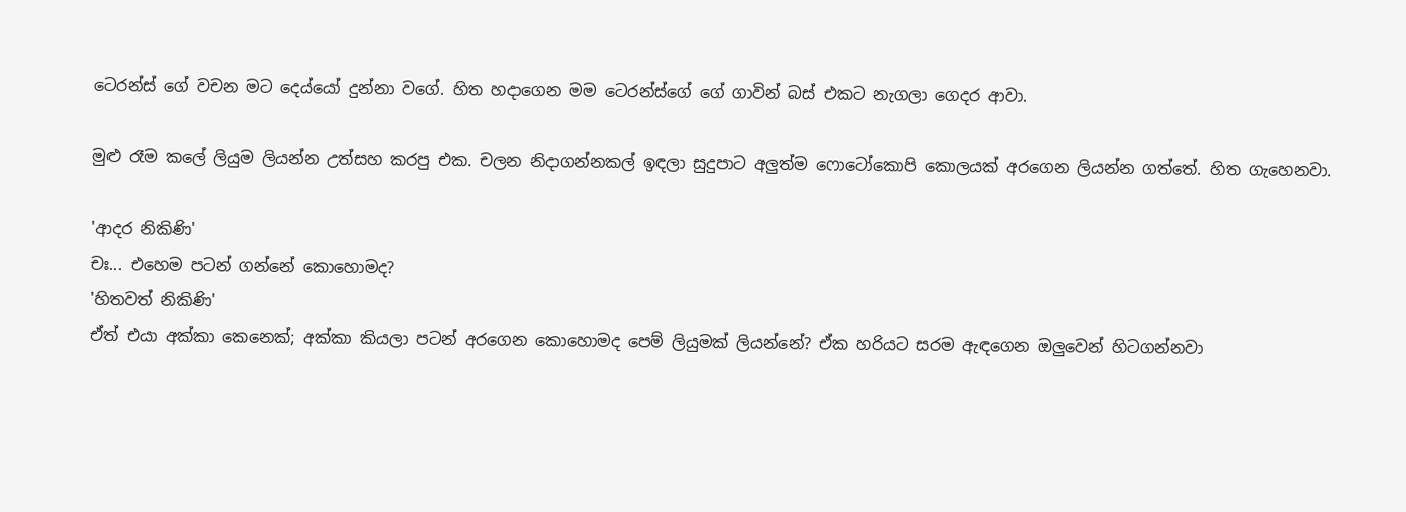ටෙරන්ස් ගේ වචන මට දෙය්යෝ දුන්නා වගේ. හිත හදාගෙන මම ටෙරන්ස්ගේ ගේ ගාවින් බස් එකට නැගලා ගෙදර ආවා.

මුළු රෑම කලේ ලියුම ලියන්න උත්සහ කරපු එක. චලන නිදාගන්නකල් ඉඳලා සුදුපාට අලුත්ම ෆොටෝකොපි කොලයක් අරගෙන ලියන්න ගත්තේ. හිත ගැහෙනවා.

'ආදර නිකිණි'
චඃ... එහෙම පටන් ගන්නේ කොහොමද?
'හිතවත් නිකිණි'
ඒත් එයා අක්කා කෙනෙක්; අක්කා කියලා පටන් අරගෙන කොහොමද පෙම් ලියුමක් ලියන්නේ? ඒක හරියට සරම ඇඳගෙන ඔලුවෙන් හිටගන්නවා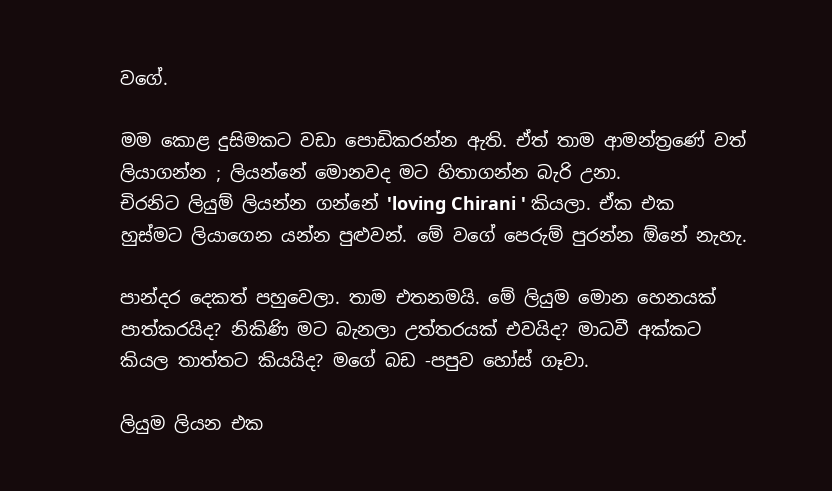වගේ.

මම කොළ දුසිමකට වඩා පොඩිකරන්න ඇති. ඒත් තාම ආමන්ත්‍රණේ වත් ලියාගන්න ; ලියන්නේ මොනවද මට හිතාගන්න බැරි උනා.
චිරනිට ලියුම් ලියන්න ගන්නේ 'loving Chirani ' කියලා. ඒක එක හුස්මට ලියාගෙන යන්න පුළුවන්. මේ වගේ පෙරුම් පුරන්න ඕනේ නැහැ.

පාන්දර දෙකත් පහුවෙලා. තාම එතනමයි. මේ ලියුම මොන හෙනයක් පාත්කරයිද? නිකිණි මට බැනලා උත්තරයක් එවයිද? මාධවී අක්කට කියල තාත්තට කියයිද? මගේ බඩ -පපුව හෝස් ගෑවා.

ලියුම ලියන එක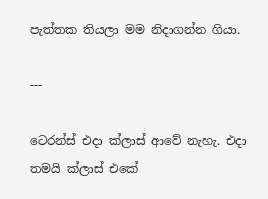පැත්තක තියලා මම නිදාගන්න ගියා.

---

ටෙරන්ස් එදා ක්ලාස් ආවේ නැහැ. එදා තමයි ක්ලාස් එකේ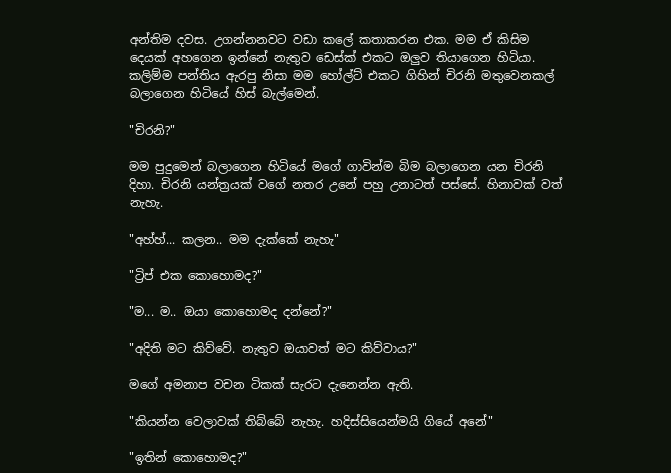අන්තිම දවස. උගන්නනවට වඩා කලේ කතාකරන එක. මම ඒ කිසිම දෙයක් අහගෙන ඉන්නේ නැතුව ඩෙස්ක් එකට ඔලුව තියාගෙන හිටියා. කලිම්ම පන්තිය ඇරපු නිසා මම හෝල්ට් එකට ගිහින් චිරනි මතුවෙනකල් බලාගෙන හිටියේ හිස් බැල්මෙන්.

"චිරනි?"

මම පුදුමෙන් බලාගෙන හිටියේ මගේ ගාවින්ම බිම බලාගෙන යන චිරනි දිහා. චිරනි යන්ත්‍රයක් වගේ නතර උනේ පහු උනාටත් පස්සේ. හිනාවක් වත් නැහැ.

"අහ්හ්... කලන.. මම දැක්කේ නැහැ"

"ට්‍රිප් එක කොහොමද?"

"ම... ම.. ඔයා කොහොමද දන්නේ?"

"අදිති මට කිව්වේ. නැතුව ඔයාවත් මට කිව්වාය?"

මගේ අමනාප වචන ටිකක් සැරට දැනෙන්න ඇති.

"කියන්න වෙලාවක් තිබ්බේ නැහැ. හදිස්සියෙන්මයි ගියේ අනේ"

"ඉතින් කොහොමද?"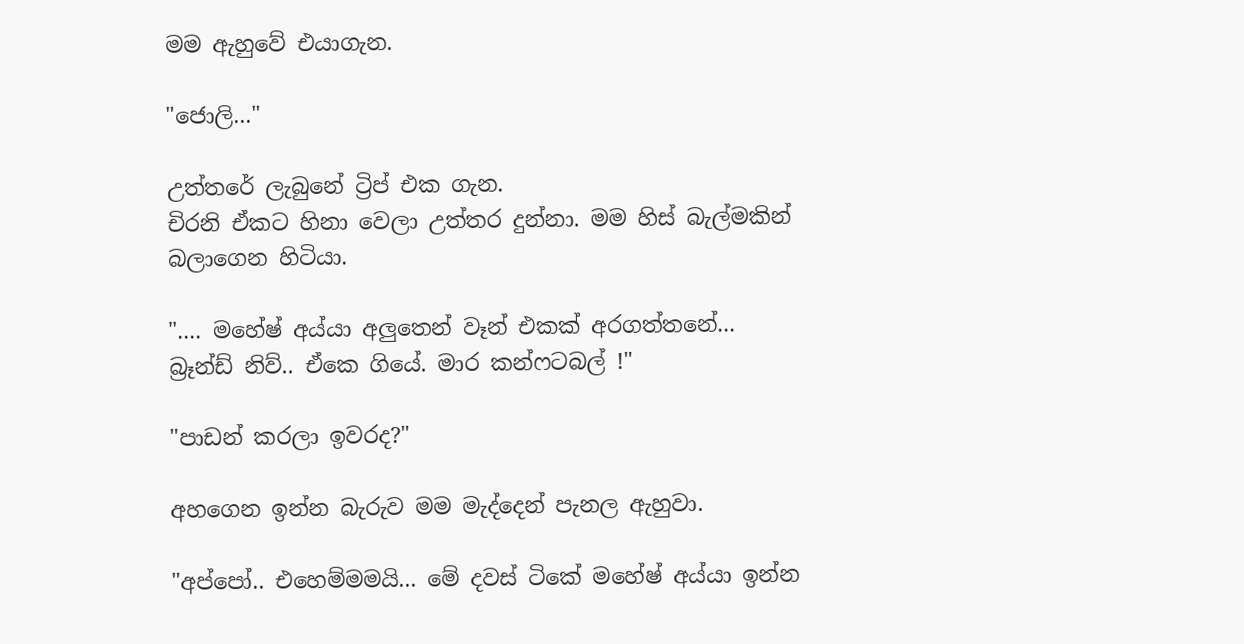මම ඇහුවේ එයාගැන.

"ජොලි..."

උත්තරේ ලැබුනේ ට්‍රිප් එක ගැන.
චිරනි ඒකට හිනා වෙලා උත්තර දුන්නා. මම හිස් බැල්මකින් බලාගෙන හිටියා.

".... මහේෂ් අය්යා අලුතෙන් වෑන් එකක් අරගත්තනේ... බ්‍රෑන්ඩ් නිව්.. ඒකෙ ගියේ. මාර කන්ෆටබල් !"

"පාඩන් කරලා ඉවරද?"

අහගෙන ඉන්න බැරුව මම මැද්දෙන් පැනල ඇහුවා.

"අප්පෝ.. එහෙම්මමයි... මේ දවස් ටිකේ මහේෂ් අය්යා ඉන්න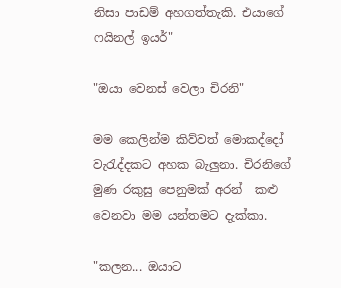නිසා පාඩම් අහගත්තැකි. එයාගේ ෆයිනල් ඉයර්"

"ඔයා වෙනස් වෙලා චිරනි"

මම කෙලින්ම කිව්වත් මොකද්දෝ වැරැද්දකට අහක බැලුනා. චිරනිගේ මුණ රකුසු පෙනුමක් අරන්  කළු වෙනවා මම යන්තමට දැක්කා.

"කලන... ඔයාට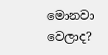මොනවා වෙලාද?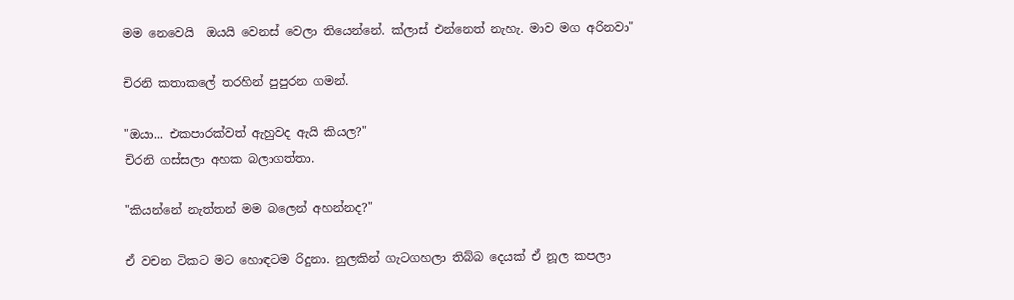මම නෙවෙයි  ඔයයි වෙනස් වෙලා තියෙන්නේ. ක්ලාස් එන්නෙත් නැහැ. මාව මග අරිනවා"

චිරනි කතාකලේ තරහින් පුපුරන ගමන්.

"ඔයා... එකපාරක්වත් ඇහුවද ඇයි කියල?"
චිරනි ගස්සලා අහක බලාගත්තා.

"කියන්නේ නැත්තන් මම බලෙන් අහන්නද?"

ඒ වචන ටිකට මට හොඳටම රිදුනා. නුලකින් ගැටගහලා තිබ්බ දෙයක් ඒ නූල කපලා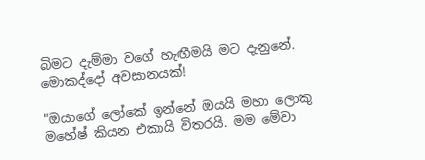බිමට දැම්මා වගේ හැඟීමයි මට දැනුනේ. මොකද්දෝ අවසානයක්!

"ඔයාගේ ලෝකේ ඉන්නේ ඔයයි මහා ලොකු මහේෂ් කියන එකායි විතරයි. මම මේවා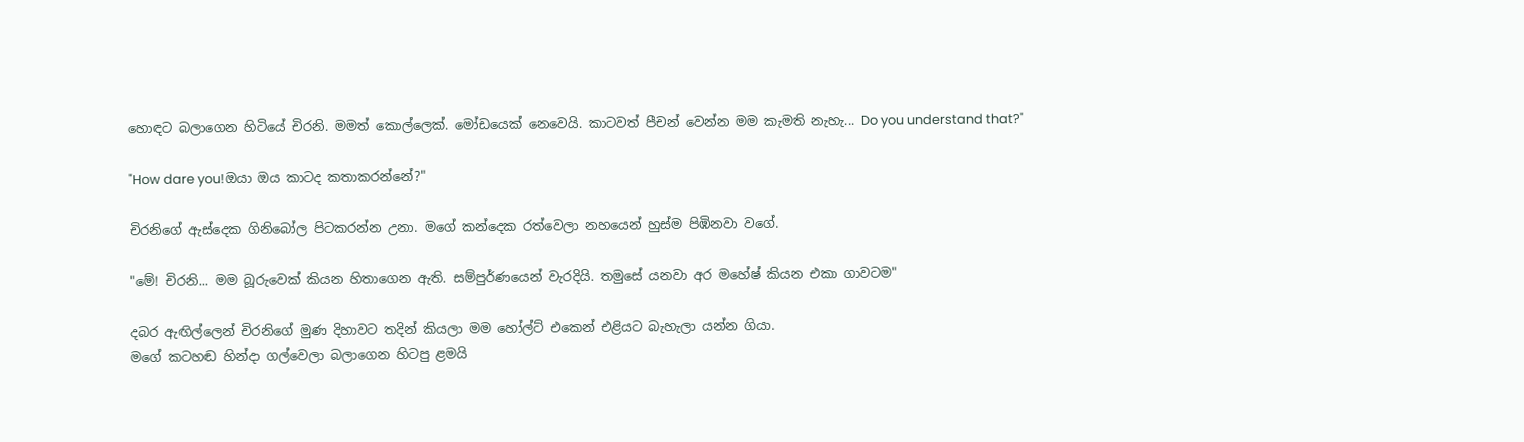හොඳට බලාගෙන හිටියේ චිරනි. මමත් කොල්ලෙක්. මෝඩයෙක් නෙවෙයි. කාටවත් පීචන් වෙන්න මම කැමති නැහැ... Do you understand that?"

"How dare you!ඔයා ඔය කාටද කතාකරන්නේ?"

චිරනිගේ ඇස්දෙක ගිනිබෝල පිටකරන්න උනා. මගේ කන්දෙක රත්වෙලා නහයෙන් හුස්ම පිඹිනවා වගේ.

"මේ! චිරනි... මම බූරුවෙක් කියන හිතාගෙන ඇති. සම්පුර්ණයෙන් වැරදියි. තමුසේ යනවා අර මහේෂ් කියන එකා ගාවටම"

දබර ඇඟිල්ලෙන් චිරනිගේ මුණ දිහාවට තදින් කියලා මම හෝල්ට් එකෙන් එළියට බැහැලා යන්න ගියා.
මගේ කටහඬ හින්දා ගල්වෙලා බලාගෙන හිටපු ළමයි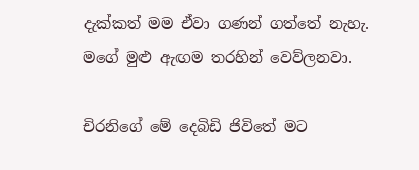දැක්කත් මම ඒවා ගණන් ගත්තේ නැහැ. මගේ මුළු ඇඟම තරහින් වෙව්ලනවා.

චිරනිගේ මේ දෙබිඩි ජිවිතේ මට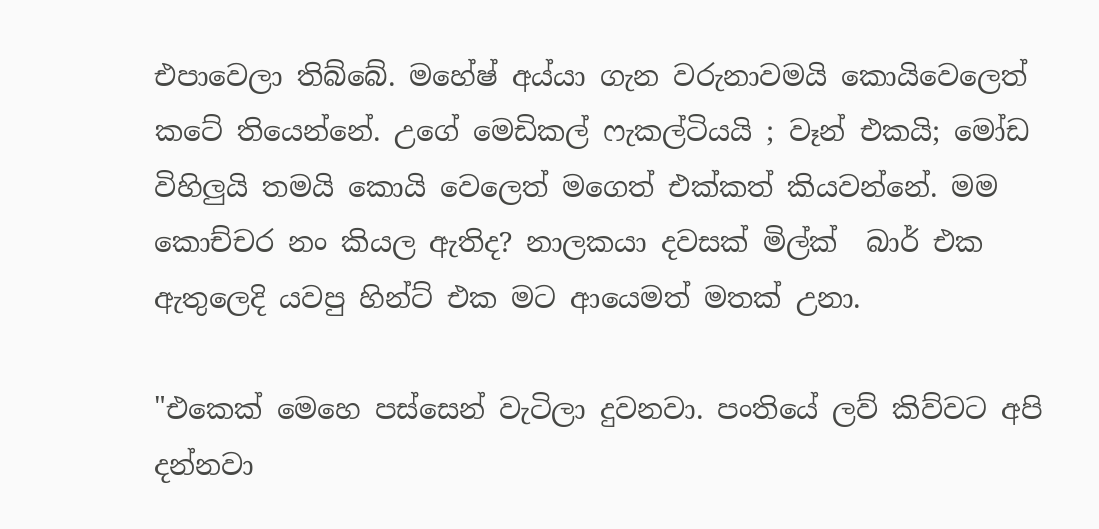එපාවෙලා තිබ්බේ. මහේෂ් අය්යා ගැන වරුනාවමයි කොයිවෙලෙත් කටේ තියෙන්නේ. උගේ මෙඩිකල් ෆැකල්ටියයි ; වෑන් එකයි; මෝඩ විහිලුයි තමයි කොයි වෙලෙත් මගෙත් එක්කත් කියවන්නේ. මම කොච්චර නං කියල ඇතිද? නාලකයා දවසක් මිල්ක්  බාර් එක ඇතුලෙදි යවපු හින්ට් එක මට ආයෙමත් මතක් උනා.

"එකෙක් මෙහෙ පස්සෙන් වැටිලා දුවනවා. පංතියේ ලව් කිව්වට අපි දන්නවා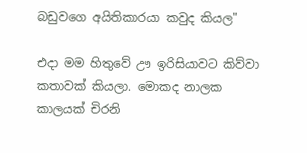බඩුවගෙ අයිතිකාරයා කවුද කියල"

එදා මම හිතුවේ ඌ ඉරිසියාවට කිව්වා කතාවක් කියලා. මොකද නාලක කාලයක් චිරනි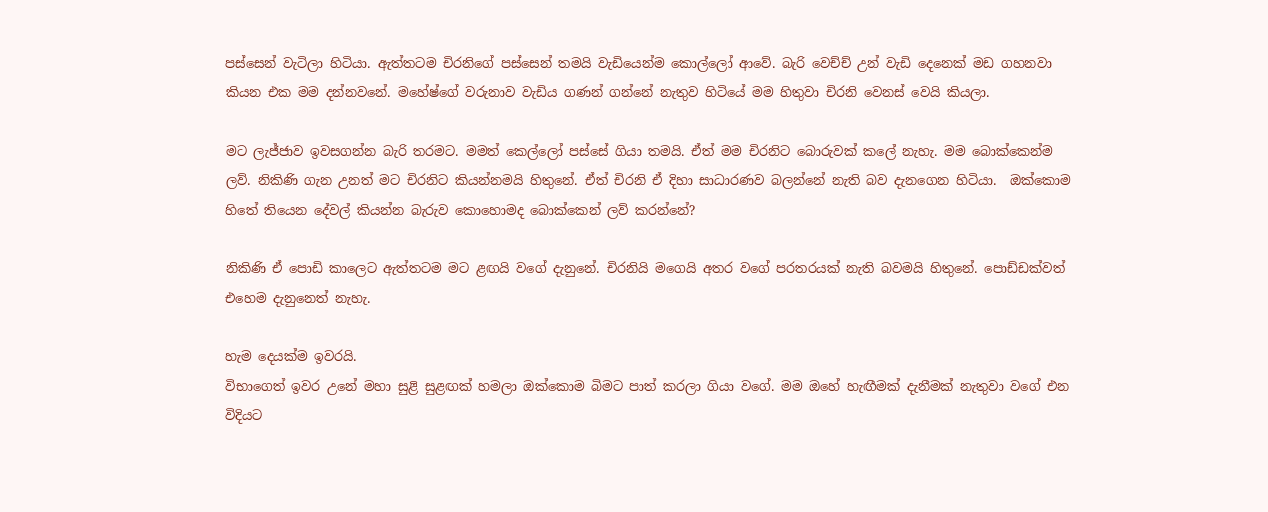පස්සෙන් වැටිලා හිටියා. ඇත්තටම චිරනිගේ පස්සෙන් තමයි වැඩියෙන්ම කොල්ලෝ ආවේ. බැරි වෙච්ච් උන් වැඩි දෙනෙක් මඩ ගහනවා කියන එක මම දන්නවනේ. මහේෂ්ගේ වරුනාව වැඩිය ගණන් ගන්නේ නැතුව හිටියේ මම හිතුවා චිරනි වෙනස් වෙයි කියලා.

මට ලැජ්ජාව ඉවසගන්න බැරි තරමට. මමත් කෙල්ලෝ පස්සේ ගියා තමයි. ඒත් මම චිරනිට බොරුවක් කලේ නැහැ. මම බොක්කෙන්ම ලව්. නිකිණි ගැන උනත් මට චිරනිට කියන්නමයි හිතුනේ. ඒත් චිරනි ඒ දිහා සාධාරණව බලන්නේ නැති බව දැනගෙන හිටියා.  ඔක්කොම හිතේ තියෙන දේවල් කියන්න බැරුව කොහොමද බොක්කෙන් ලව් කරන්නේ?

නිකිණි ඒ පොඩි කාලෙට ඇත්තටම මට ළඟයි වගේ දැනුනේ. චිරනියි මගෙයි අතර වගේ පරතරයක් නැති බවමයි හිතුනේ. පොඩ්ඩක්වත් එහෙම දැනුනෙත් නැහැ.

හැම දෙයක්ම ඉවරයි.
විභාගෙත් ඉවර උනේ මහා සුළි සුළඟක් හමලා ඔක්කොම බිමට පාත් කරලා ගියා වගේ. මම ඔහේ හැඟීමක් දැනීමක් නැතුවා වගේ එන විදියට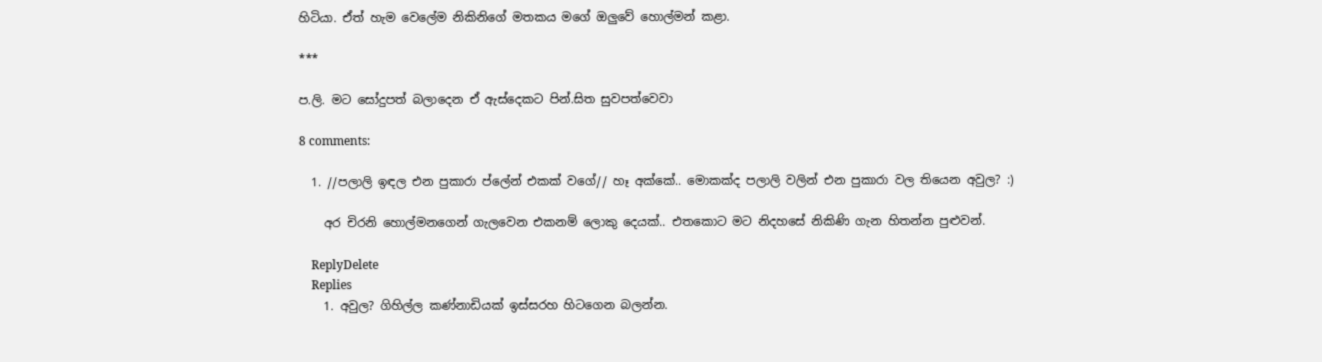හිටියා. ඒත් හැම වෙලේම නිකිනිගේ මතකය මගේ ඔලුවේ හොල්මන් කළා.

***

ප.ලි. මට සෝදුපත් බලාදෙන ඒ ඇස්දෙකට පින්.සිත සුවපත්වෙවා

8 comments:

  1. //පලාලි ඉඳල එන පුකාරා ප්ලේන් එකක් වගේ// හෑ අක්කේ.. මොකක්ද පලාලි වලින් එන පුකාරා වල තියෙන අවුල? :)

    අර චිරනි හොල්මනගෙන් ගැලවෙන එකනම් ලොකු දෙයක්.. එතකොට මට නිදහසේ නිකිණි ගැන හිතන්න පුළුවන්.

    ReplyDelete
    Replies
    1. අවුල? ගිහිල්ල කණ්නාඩියක් ඉස්සරහ හිටගෙන බලන්න.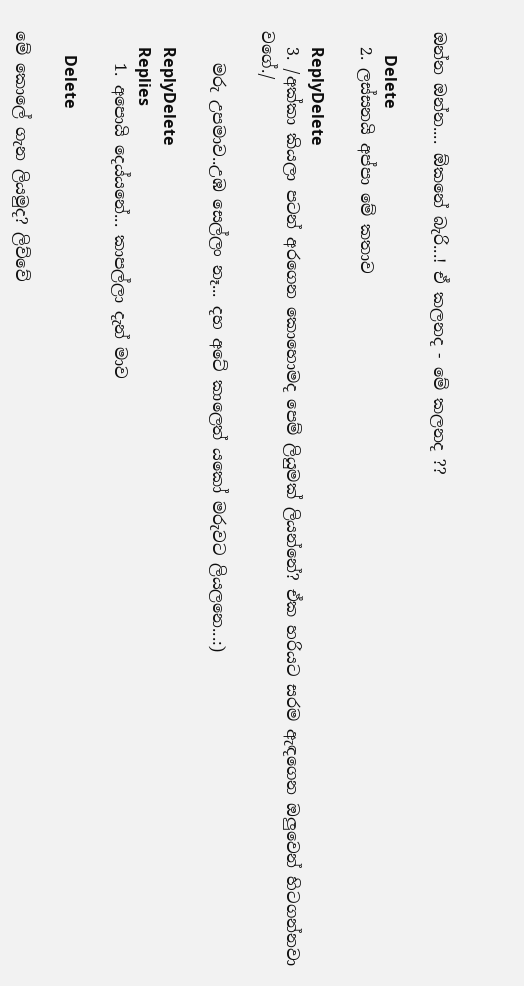ඔන්න ඔන්න.... ඕකනේ බැරි...! ඒ කලනද - මේ කලනද ??

      Delete
  2. ලස්සනයි අප්පා මේ කතාව

    ReplyDelete
  3. /අක්කා කියලා පටන් අරගෙන කොහොමද පෙම් ලියුමක් ලියන්නේ? ඒක හරියට සරම ඇඳගෙන ඔලුවෙන් හිටගන්නවා වගේ./

    මරු උපමාව..උඹ සෙල්ලං නෑ... දහ අටේ කාලෙත් යකෝ මරුවට ලියලනෙ...:)

    ReplyDelete
    Replies
    1. අපොයි දෙය්යනේ... කාපල්ලා දැන් මාව

      Delete

මේ කොලේ ගැන ලියමුද? ලිව්වේ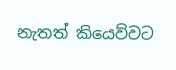නැතත් කියෙව්වට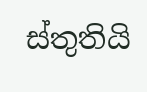ස්තුතියි